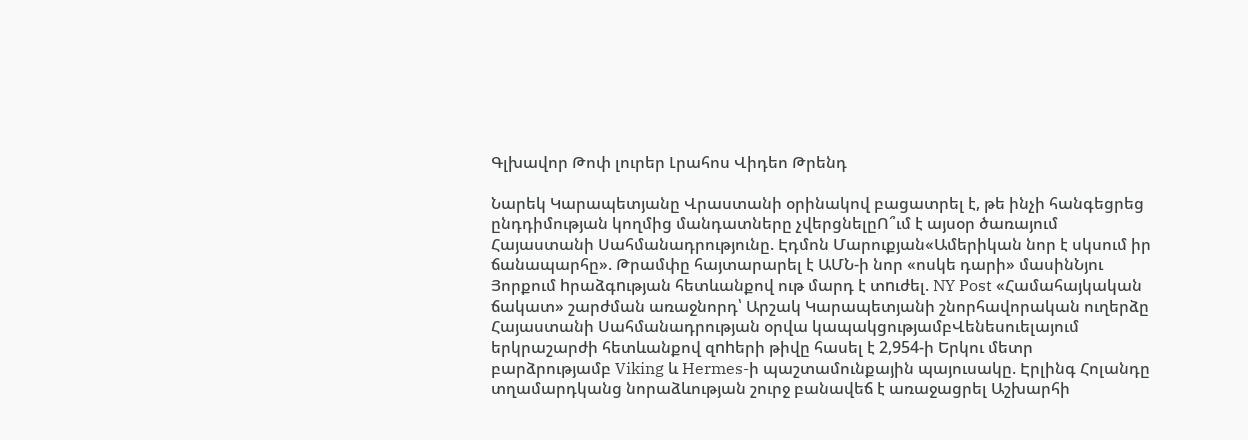Գլխավոր Թոփ լուրեր Լրահոս Վիդեո Թրենդ

Նարեկ Կարապետյանը Վրաստանի օրինակով բացատրել է, թե ինչի հանգեցրեց ընդդիմության կողմից մանդատները չվերցնելըՈ՞ւմ է այսօր ծառայում Հայաստանի Սահմանադրությունը. Էդմոն Մարուքյան«Ամերիկան նոր է սկսում իր ճանապարհը». Թրամփը հայտարարել է ԱՄՆ-ի նոր «ոսկե դարի» մասինՆյու Յորքում hրաձգnւթյան հետևանքով ութ մարդ է տnւժել. NY Post «Համահայկական ճակատ» շարժման առաջնորդ՝ Արշակ Կարապետյանի շնորհավորական ուղերձը Հայաստանի Սահմանադրության օրվա կապակցությամբՎենեսուելայում երկրաշարժի հետևանքով զnhերի թիվը հասել է 2,954-ի Երկու մետր բարձրությամբ Viking և Hermes-ի պաշտամունքային պայուսակը. Էրլինգ Հոլանդը տղամարդկանց նորաձևության շուրջ բանավեճ է առաջացրել Աշխարհի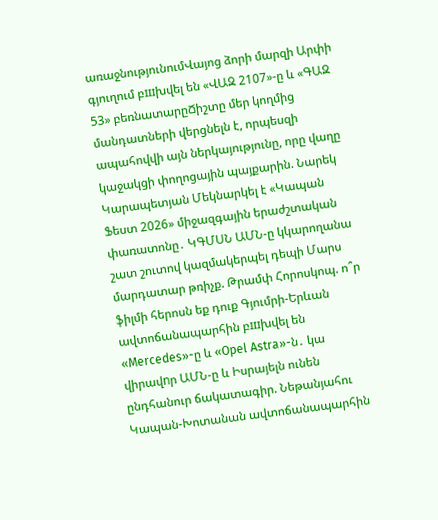առաջնությունումՎայոց ձորի մարզի Արփի գյուղում բшխվել են «ՎԱԶ 2107»-ը և «ԳԱԶ 53» բեռնատարըՃիշտը մեր կողմից մանդատների վերցնելն է, որպեսզի ապահովվի այն ներկայությունը, որը վաղը կաջակցի փողոցային պայքարին. Նարեկ Կարապետյան Մեկնարկել է «Կապան Ֆեստ 2026» միջազգային երաժշտական փառատոնը․ ԿԳՄՍՆ ԱՄՆ-ը կկարողանա շատ շուտով կազմակերպել դեպի Մարս մարդատար թռիչք. Թրամփ Հորոսկոպ. ո՞ր ֆիլմի հերոսն եք դուք Գյումրի-Երևան ավտոճանապարհին բшխվել են «Mercedes»-ը և «Opel Astra»-ն․ կա վիրավnր ԱՄՆ-ը և Իսրայելն ունեն ընդհանուր ճակատագիր. Նեթանյահու Կապան-Խոտանան ավտոճանապարհին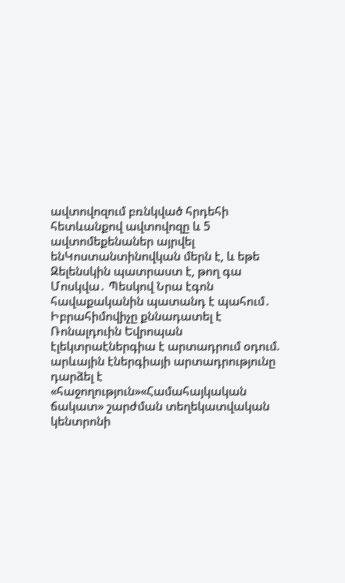ավտովոզում բռնկված հրդեհի հետևանքով ավտովոզը և 5 ավտոմեքենաներ այրվել ենԿոստանտինովկան մերն է, և եթե Զելենսկին պատրաստ է, թող գա Մոսկվա․ Պեսկով Նրա էգոն հավաքականին պատանդ է պահում․ Իբրահիմովիչը քննադատել է Ռոնալդուին Եվրոպան էլեկտրաէներգիա է արտադրում օդում. արևային էներգիայի արտադրությունը դարձել է «հաջողություն»«Համահայկական ճակատ» շարժման տեղեկատվական կենտրոնի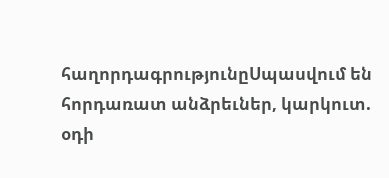հաղորդագրությունըՍպասվում են հորդառատ անձրեւներ, կարկուտ. օդի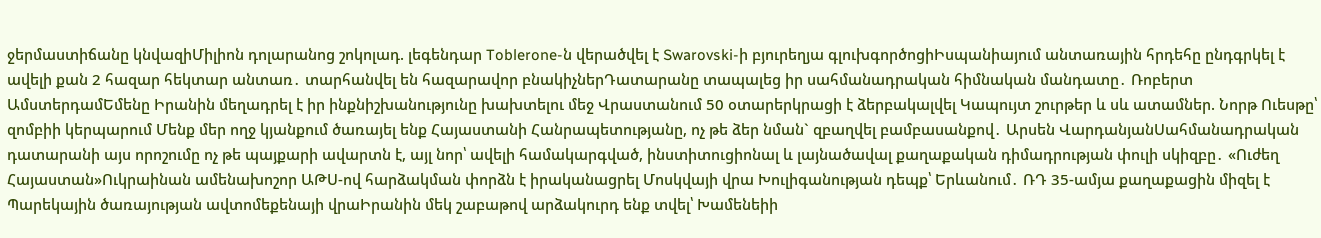ջերմաստիճանը կնվազիՄիլիոն դոլարանոց շոկոլադ. լեգենդար Toblerone-ն վերածվել է Swarovski-ի բյուրեղյա գլուխգործոցիԻսպանիայում անտառային հրդեհը ընդգրկել է ավելի քան 2 հազար հեկտար անտառ․ տարհանվել են հազարավոր բնակիչներԴատարանը տապալեց իր սահմանադրական հիմնական մանդատը․ Ռոբերտ ԱմստերդամԵմենը Իրանին մեղադրել է իր ինքնիշխանությունը խախտելու մեջ Վրաստանում 50 օտարերկրացի է ձերբակալվել Կապույտ շուրթեր և սև ատամներ. Նորթ Ուեսթը՝ զոմբիի կերպարում Մենք մեր ողջ կյանքում ծառայել ենք Հայաստանի Հանրապետությանը, ոչ թե ձեր նման` զբաղվել բամբասանքով․ Արսեն ՎարդանյանՍահմանադրական դատարանի այս որոշումը ոչ թե պայքարի ավարտն է, այլ նոր՝ ավելի համակարգված, ինստիտուցիոնալ և լայնածավալ քաղաքական դիմադրության փուլի սկիզբը․ «Ուժեղ Հայաստան»Ուկրաինան ամենախոշոր ԱԹՍ-ով հարձակման փորձն է իրականացրել Մոսկվայի վրա Խուլիգանության դեպք՝ Երևանում․ ՌԴ 35-ամյա քաղաքացին միզել է Պարեկային ծառայության ավտոմեքենայի վրաԻրանին մեկ շաբաթով արձակուրդ ենք տվել՝ Խամենեիի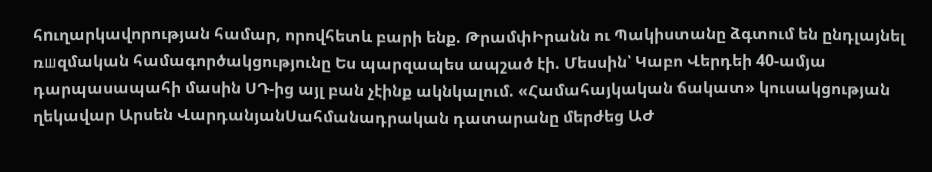հnւղարկավորության համար, որովհետև բարի ենք. ԹրամփԻրանն ու Պակիստանը ձգտում են ընդլայնել ռшզմական համագործակցությունը Ես պարզապես ապշած էի. Մեսսին՝ Կաբո Վերդեի 40-ամյա դարպասապահի մասին ՍԴ-ից այլ բան չէինք ակնկալում. «Համահայկական ճակատ» կուսակցության ղեկավար Արսեն ՎարդանյանՍահմանադրական դատարանը մերժեց ԱԺ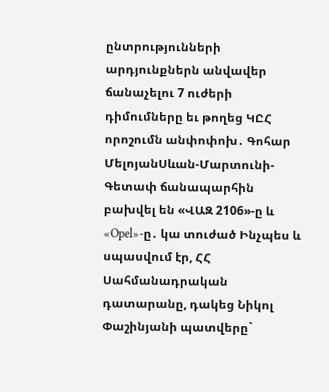ընտրությունների արդյունքներն անվավեր ճանաչելու 7 ուժերի դիմումները եւ թողեց ԿԸՀ որոշումն անփոփոխ․ Գոհար ՄելոյանՍևան-Մարտունի-Գետափ ճանապարհին բախվել են «ՎԱԶ 2106»-ը և «Opel»-ը․ կա տուժած Ինչպես և սպասվում էր, ՀՀ Սահմանադրական դատարանը, դակեց Նիկոլ Փաշինյանի պատվերը`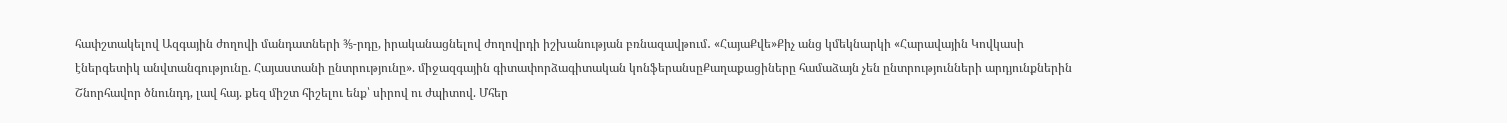հափշտակելով Ազգային ժողովի մանդատների ⅗-րդը, իրականացնելով ժողովրդի իշխանության բռնազավթում․ «ՀայաՔվե»Քիչ անց կմեկնարկի «Հարավային Կովկասի էներգետիկ անվտանգությունը. Հայաստանի ընտրությունը». միջազգային գիտափորձագիտական կոնֆերանսըՔաղաքացիները համաձայն չեն ընտրությունների արդյունքներին Շնորհավոր ծնունդդ, լավ հայ. քեզ միշտ հիշելու ենք՝ սիրով ու ժպիտով. Մհեր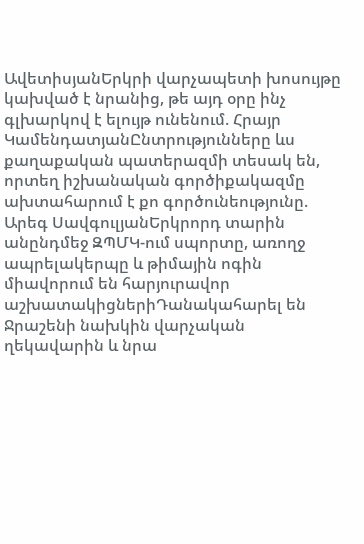ԱվետիսյանԵրկրի վարչապետի խոսույթը կախված է նրանից, թե այդ օրը ինչ գլխարկով է ելույթ ունենում. Հրայր ԿամենդատյանԸնտրությունները ևս քաղաքական պատերազմի տեսակ են, որտեղ իշխանական գործիքակազմը ախտահարում է քո գործունեությունը. Արեգ ՍավգուլյանԵրկրորդ տարին անընդմեջ ԶՊՄԿ-ում սպորտը, առողջ ապրելակերպը և թիմային ոգին միավորում են հարյուրավոր աշխատակիցներիԴանակահարել են Ջրաշենի նախկին վարչական ղեկավարին և նրա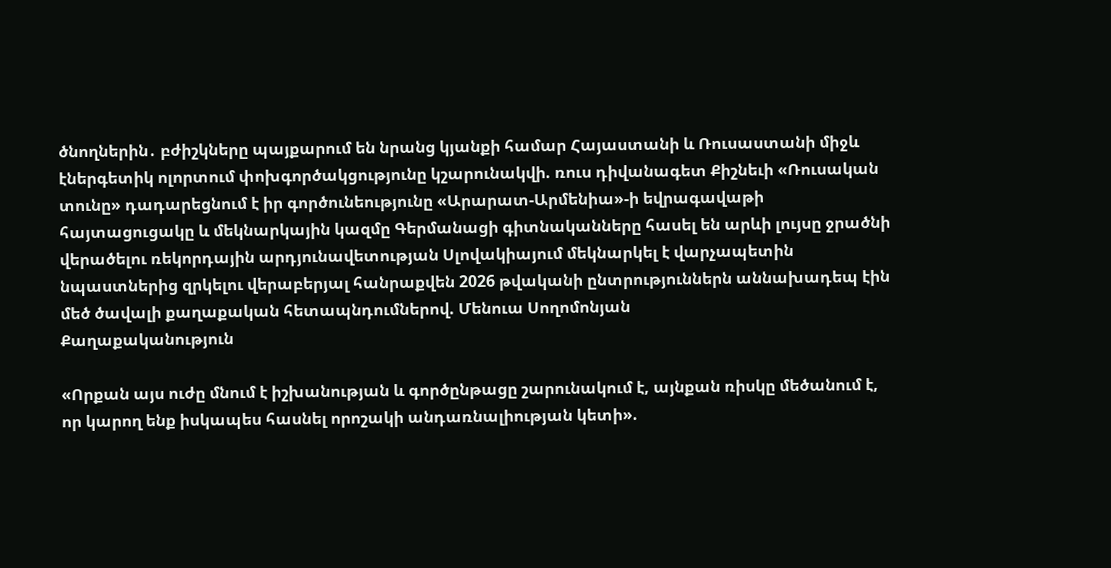ծնողներին․ բժիշկները պայքարում են նրանց կյանքի համար Հայաստանի և Ռուսաստանի միջև էներգետիկ ոլորտում փոխգործակցությունը կշարունակվի. ռուս դիվանագետ Քիշնեւի «Ռուսական տունը» դադարեցնում է իր գործունեությունը «Արարատ-Արմենիա»-ի եվրագավաթի հայտացուցակը և մեկնարկային կազմը Գերմանացի գիտնականները հասել են արևի լույսը ջրածնի վերածելու ռեկորդային արդյունավետության Սլովակիայում մեկնարկել է վարչապետին նպաստներից զրկելու վերաբերյալ հանրաքվեն 2026 թվականի ընտրություններն աննախադեպ էին մեծ ծավալի քաղաքական հետապնդումներով. Մենուա Սողոմոնյան
Քաղաքականություն

«Որքան այս ուժը մնում է իշխանության և գործընթացը շարունակում է, այնքան ռիսկը մեծանում է, որ կարող ենք իսկապես հասնել որոշակի անդառնալիության կետի».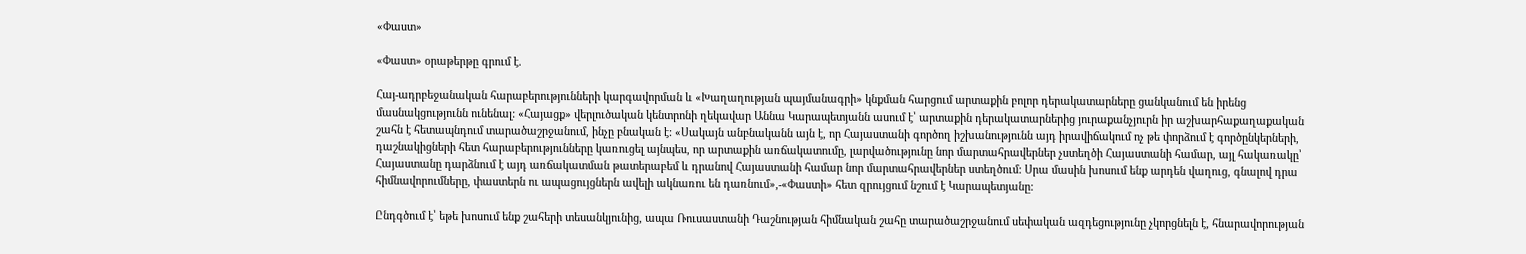«Փաստ»

«Փաստ» օրաթերթը գրում է.

Հայ-ադրբեջանական հարաբերությունների կարգավորման և «Խաղաղության պայմանագրի» կնքման հարցում արտաքին բոլոր դերակատարները ցանկանում են իրենց մասնակցությունն ունենալ: «Հայացք» վերլուծական կենտրոնի ղեկավար Աննա Կարապետյանն ասում է՝ արտաքին դերակատարներից յուրաքանչյուրն իր աշխարհաքաղաքական շահն է հետապնդում տարածաշրջանում, ինչը բնական է: «Սակայն անբնականն այն է, որ Հայաստանի գործող իշխանությունն այդ իրավիճակում ոչ թե փորձում է գործընկերների, դաշնակիցների հետ հարաբերությունները կառուցել այնպես, որ արտաքին առճակատումը, լարվածությունը նոր մարտահրավերներ չստեղծի Հայաստանի համար, այլ հակառակը՝ Հայաստանը դարձնում է այդ առճակատման թատերաբեմ և դրանով Հայաստանի համար նոր մարտահրավերներ ստեղծում: Սրա մասին խոսում ենք արդեն վաղուց, գնալով դրա հիմնավորումները, փաստերն ու ապացույցներն ավելի ակնառու են դառնում»,-«Փաստի» հետ զրույցում նշում է Կարապետյանը:

Ընդգծում է՝ եթե խոսում ենք շահերի տեսանկյունից, ապա Ռուսաստանի Դաշնության հիմնական շահը տարածաշրջանում սեփական ազդեցությունը չկորցնելն է, հնարավորության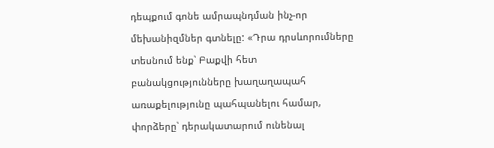դեպքում գոնե ամրապնդման ինչ-որ մեխանիզմներ գտնելը: «Դրա դրսևորումները տեսնում ենք՝ Բաքվի հետ բանակցությունները խաղաղապահ առաքելությունը պահպանելու համար, փորձերը՝ դերակատարում ունենալ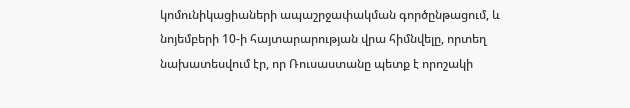կոմունիկացիաների ապաշրջափակման գործընթացում, և նոյեմբերի 10-ի հայտարարության վրա հիմնվելը, որտեղ նախատեսվում էր, որ Ռուսաստանը պետք է որոշակի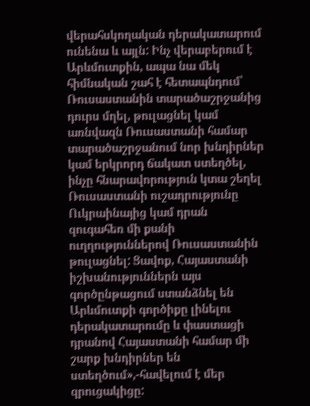վերահսկողական դերակատարում ունենա և այլն: Ինչ վերաբերում է Արևմուտքին, ապա նա մեկ հիմնական շահ է հետապնդում՝ Ռուսաստանին տարածաշրջանից դուրս մղել, թուլացնել կամ առնվազն Ռուսաստանի համար տարածաշրջանում նոր խնդիրներ կամ երկրորդ ճակատ ստեղծել, ինչը հնարավորություն կտա շեղել Ռուսաստանի ուշադրությունը Ուկրաինայից կամ դրան զուգահեռ մի քանի ուղղություններով Ռուսաստանին թուլացնել: Ցավոք, Հայաստանի իշխանություններն այս գործընթացում ստանձնել են Արևմուտքի գործիքը լինելու դերակատարումը և փաստացի դրանով Հայաստանի համար մի շարք խնդիրներ են ստեղծում»,-հավելում է մեր զրուցակիցը: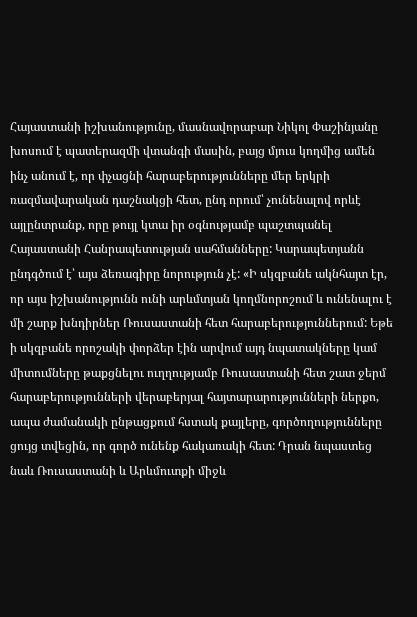Հայաստանի իշխանությունը, մասնավորաբար Նիկոլ Փաշինյանը խոսում է պատերազմի վտանգի մասին, բայց մյուս կողմից ամեն ինչ անում է, որ փչացնի հարաբերությունները մեր երկրի ռազմավարական դաշնակցի հետ, ընդ որում՝ չունենալով որևէ այլընտրանք, որը թույլ կտա իր օգնությամբ պաշտպանել Հայաստանի Հանրապետության սահմանները: Կարապետյանն ընդգծում է՝ այս ձեռագիրը նորություն չէ: «Ի սկզբանե ակնհայտ էր, որ այս իշխանությունն ունի արևմտյան կողմնորոշում և ունենալու է մի շարք խնդիրներ Ռուսաստանի հետ հարաբերություններում: Եթե ի սկզբանե որոշակի փորձեր էին արվում այդ նպատակները կամ միտումները թաքցնելու ուղղությամբ Ռուսաստանի հետ շատ ջերմ հարաբերությունների վերաբերյալ հայտարարությունների ներքո, ապա ժամանակի ընթացքում հստակ քայլերը, գործողությունները ցույց տվեցին, որ գործ ունենք հակառակի հետ: Դրան նպաստեց նաև Ռուսաստանի և Արևմուտքի միջև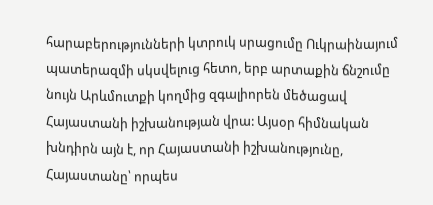հարաբերությունների կտրուկ սրացումը Ուկրաինայում պատերազմի սկսվելուց հետո, երբ արտաքին ճնշումը նույն Արևմուտքի կողմից զգալիորեն մեծացավ Հայաստանի իշխանության վրա: Այսօր հիմնական խնդիրն այն է, որ Հայաստանի իշխանությունը, Հայաստանը՝ որպես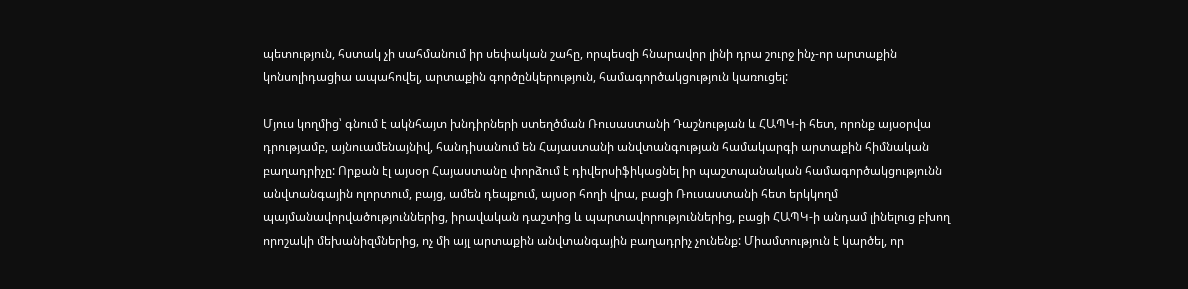պետություն, հստակ չի սահմանում իր սեփական շահը, որպեսզի հնարավոր լինի դրա շուրջ ինչ-որ արտաքին կոնսոլիդացիա ապահովել, արտաքին գործընկերություն, համագործակցություն կառուցել:

Մյուս կողմից՝ գնում է ակնհայտ խնդիրների ստեղծման Ռուսաստանի Դաշնության և ՀԱՊԿ-ի հետ, որոնք այսօրվա դրությամբ, այնուամենայնիվ, հանդիսանում են Հայաստանի անվտանգության համակարգի արտաքին հիմնական բաղադրիչը: Որքան էլ այսօր Հայաստանը փորձում է դիվերսիֆիկացնել իր պաշտպանական համագործակցությունն անվտանգային ոլորտում, բայց, ամեն դեպքում, այսօր հողի վրա, բացի Ռուսաստանի հետ երկկողմ պայմանավորվածություններից, իրավական դաշտից և պարտավորություններից, բացի ՀԱՊԿ-ի անդամ լինելուց բխող որոշակի մեխանիզմներից, ոչ մի այլ արտաքին անվտանգային բաղադրիչ չունենք: Միամտություն է կարծել, որ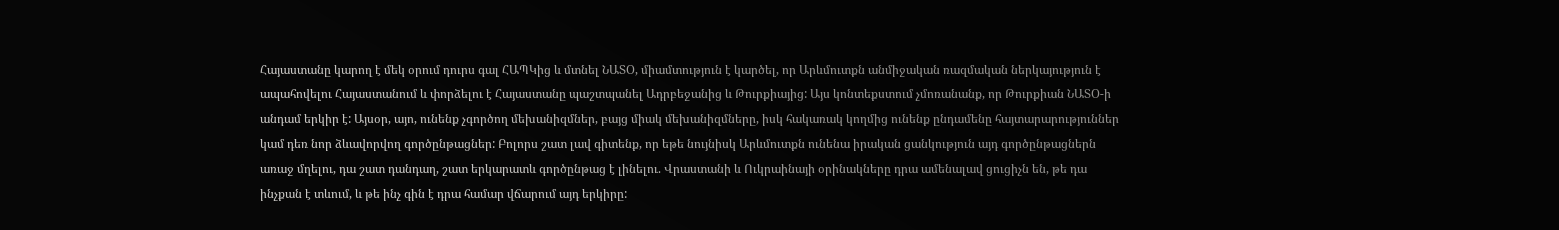Հայաստանը կարող է մեկ օրում դուրս գալ ՀԱՊԿից և մտնել ՆԱՏՕ, միամտություն է կարծել, որ Արևմուտքն անմիջական ռազմական ներկայություն է ապահովելու Հայաստանում և փորձելու է Հայաստանը պաշտպանել Ադրբեջանից և Թուրքիայից: Այս կոնտեքստում չմոռանանք, որ Թուրքիան ՆԱՏՕ-ի անդամ երկիր է: Այսօր, այո, ունենք չգործող մեխանիզմներ, բայց միակ մեխանիզմները, իսկ հակառակ կողմից ունենք ընդամենը հայտարարություններ կամ դեռ նոր ձևավորվող գործընթացներ: Բոլորս շատ լավ գիտենք, որ եթե նույնիսկ Արևմուտքն ունենա իրական ցանկություն այդ գործընթացներն առաջ մղելու, դա շատ դանդաղ, շատ երկարատև գործընթաց է լինելու. Վրաստանի և Ուկրաինայի օրինակները դրա ամենալավ ցուցիչն են, թե դա ինչքան է տևում, և թե ինչ գին է դրա համար վճարում այդ երկիրը: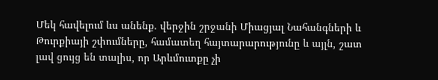Մեկ հավելում ևս անենք. վերջին շրջանի Միացյալ Նահանգների և Թուրքիայի շփումները, համատեղ հայտարարությունը և այլն, շատ լավ ցույց են տալիս, որ Արևմուտքը չի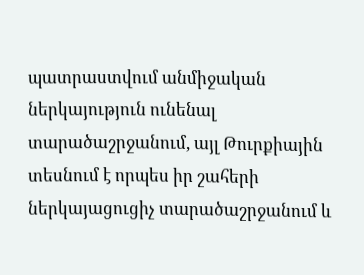պատրաստվում անմիջական ներկայություն ունենալ տարածաշրջանում, այլ Թուրքիային տեսնում է որպես իր շահերի ներկայացուցիչ տարածաշրջանում և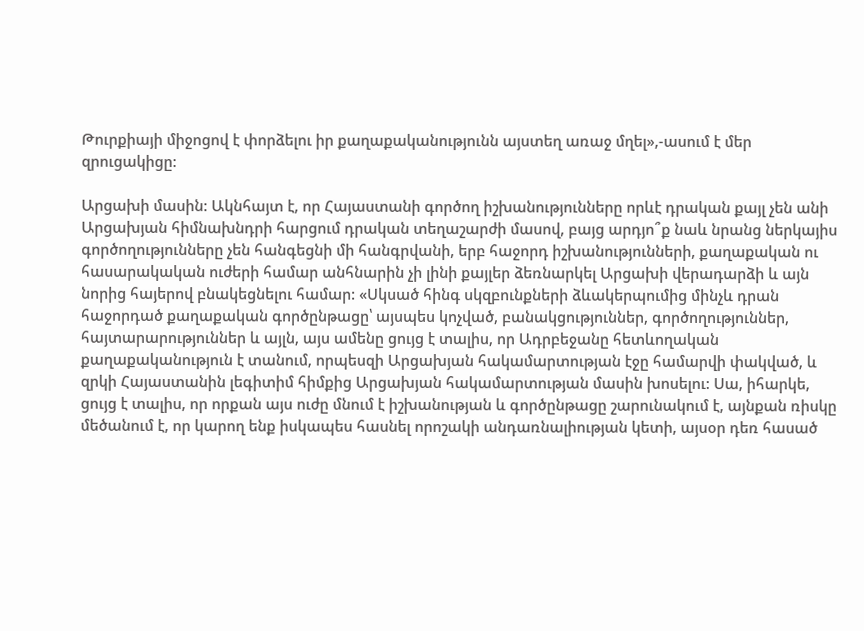Թուրքիայի միջոցով է փորձելու իր քաղաքականությունն այստեղ առաջ մղել»,-ասում է մեր զրուցակիցը:

Արցախի մասին: Ակնհայտ է, որ Հայաստանի գործող իշխանությունները որևէ դրական քայլ չեն անի Արցախյան հիմնախնդրի հարցում դրական տեղաշարժի մասով, բայց արդյո՞ք նաև նրանց ներկայիս գործողությունները չեն հանգեցնի մի հանգրվանի, երբ հաջորդ իշխանությունների, քաղաքական ու հասարակական ուժերի համար անհնարին չի լինի քայլեր ձեռնարկել Արցախի վերադարձի և այն նորից հայերով բնակեցնելու համար: «Սկսած հինգ սկզբունքների ձևակերպումից մինչև դրան հաջորդած քաղաքական գործընթացը՝ այսպես կոչված, բանակցություններ, գործողություններ, հայտարարություններ և այլն, այս ամենը ցույց է տալիս, որ Ադրբեջանը հետևողական քաղաքականություն է տանում, որպեսզի Արցախյան հակամարտության էջը համարվի փակված, և զրկի Հայաստանին լեգիտիմ հիմքից Արցախյան հակամարտության մասին խոսելու: Սա, իհարկե, ցույց է տալիս, որ որքան այս ուժը մնում է իշխանության և գործընթացը շարունակում է, այնքան ռիսկը մեծանում է, որ կարող ենք իսկապես հասնել որոշակի անդառնալիության կետի, այսօր դեռ հասած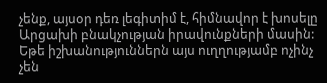չենք, այսօր դեռ լեգիտիմ է, հիմնավոր է խոսելը Արցախի բնակչության իրավունքների մասին: Եթե իշխանություններն այս ուղղությամբ ոչինչ չեն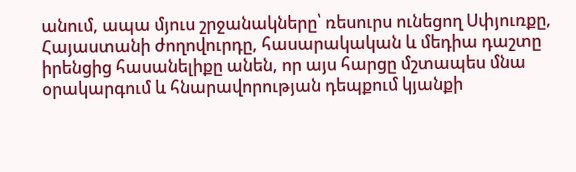անում, ապա մյուս շրջանակները՝ ռեսուրս ունեցող Սփյուռքը, Հայաստանի ժողովուրդը, հասարակական և մեդիա դաշտը իրենցից հասանելիքը անեն, որ այս հարցը մշտապես մնա օրակարգում և հնարավորության դեպքում կյանքի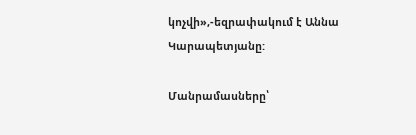կոչվի»,-եզրափակում է Աննա Կարապետյանը:

Մանրամասները՝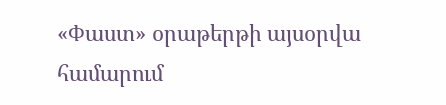«Փաստ» օրաթերթի այսօրվա համարում